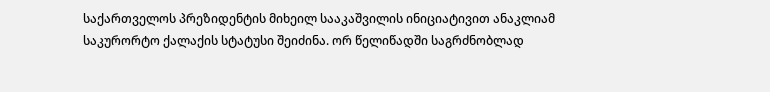საქართველოს პრეზიდენტის მიხეილ სააკაშვილის ინიციატივით ანაკლიამ საკურორტო ქალაქის სტატუსი შეიძინა. ორ წელიწადში საგრძნობლად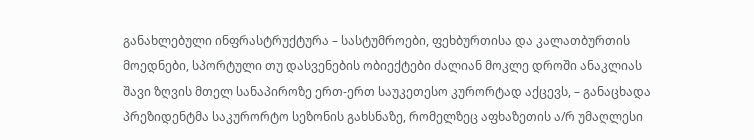განახლებული ინფრასტრუქტურა – სასტუმროები, ფეხბურთისა და კალათბურთის მოედნები, სპორტული თუ დასვენების ობიექტები ძალიან მოკლე დროში ანაკლიას შავი ზღვის მთელ სანაპიროზე ერთ-ერთ საუკეთესო კურორტად აქცევს, – განაცხადა პრეზიდენტმა საკურორტო სეზონის გახსნაზე, რომელზეც აფხაზეთის ა/რ უმაღლესი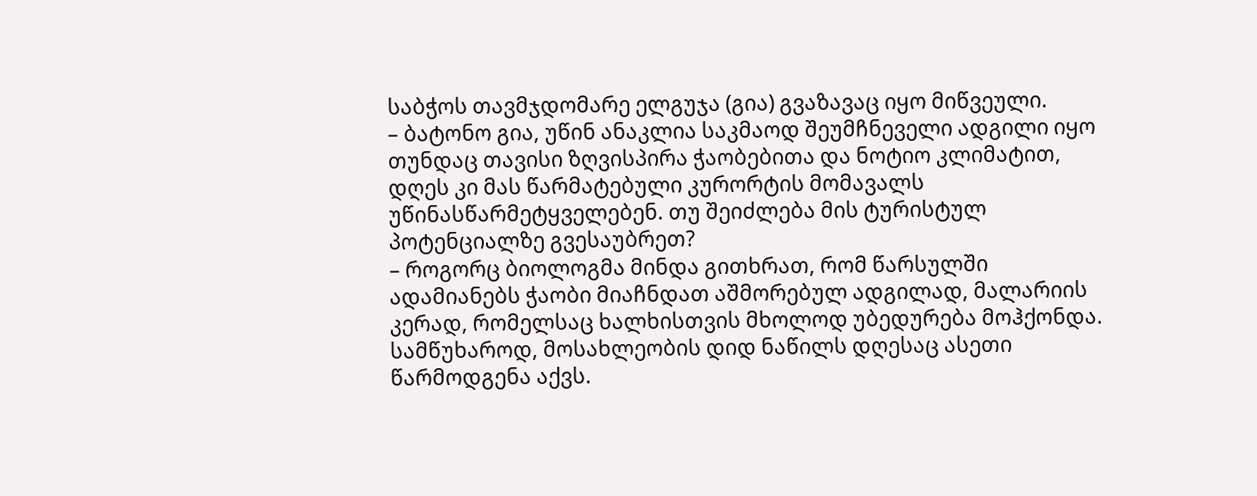საბჭოს თავმჯდომარე ელგუჯა (გია) გვაზავაც იყო მიწვეული.
– ბატონო გია, უწინ ანაკლია საკმაოდ შეუმჩნეველი ადგილი იყო თუნდაც თავისი ზღვისპირა ჭაობებითა და ნოტიო კლიმატით, დღეს კი მას წარმატებული კურორტის მომავალს უწინასწარმეტყველებენ. თუ შეიძლება მის ტურისტულ პოტენციალზე გვესაუბრეთ?
– როგორც ბიოლოგმა მინდა გითხრათ, რომ წარსულში ადამიანებს ჭაობი მიაჩნდათ აშმორებულ ადგილად, მალარიის კერად, რომელსაც ხალხისთვის მხოლოდ უბედურება მოჰქონდა. სამწუხაროდ, მოსახლეობის დიდ ნაწილს დღესაც ასეთი წარმოდგენა აქვს.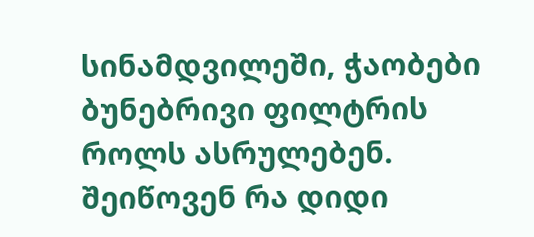სინამდვილეში, ჭაობები ბუნებრივი ფილტრის როლს ასრულებენ. შეიწოვენ რა დიდი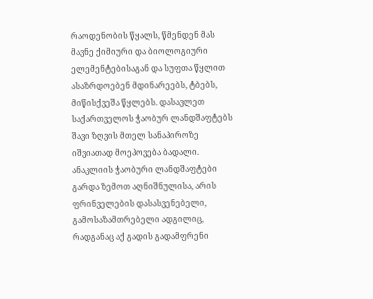რაოდენობის წყალს, წმენდენ მას მავნე ქიმიური და ბიოლოგიური ელემენტებისაგან და სუფთა წყლით ასაზრდოებენ მდინარეებს, ტბებს, მიწისქვეშა წყლებს. დასავლეთ საქართველოს ჭაობურ ლანდშაფტებს შავი ზღვის მთელ სანაპიროზე იშვიათად მოეპოვება ბადალი. ანაკლიის ჭაობური ლანდშაფტები გარდა ზემოთ აღნიშნულისა, არის ფრინველების დასასვენებელი, გამოსაზამთრებელი ადგილიც, რადგანაც აქ გადის გადამფრენი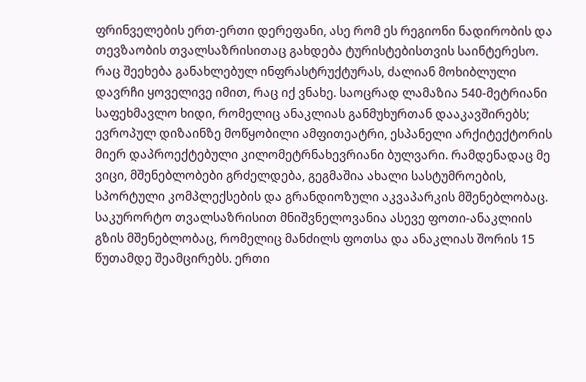ფრინველების ერთ-ერთი დერეფანი, ასე რომ ეს რეგიონი ნადირობის და თევზაობის თვალსაზრისითაც გახდება ტურისტებისთვის საინტერესო. რაც შეეხება განახლებულ ინფრასტრუქტურას, ძალიან მოხიბლული დავრჩი ყოველივე იმით, რაც იქ ვნახე. საოცრად ლამაზია 540-მეტრიანი საფეხმავლო ხიდი, რომელიც ანაკლიას განმუხურთან დააკავშირებს; ევროპულ დიზაინზე მოწყობილი ამფითეატრი, ესპანელი არქიტექტორის მიერ დაპროექტებული კილომეტრნახევრიანი ბულვარი. რამდენადაც მე ვიცი, მშენებლობები გრძელდება, გეგმაშია ახალი სასტუმროების, სპორტული კომპლექსების და გრანდიოზული აკვაპარკის მშენებლობაც. საკურორტო თვალსაზრისით მნიშვნელოვანია ასევე ფოთი-ანაკლიის გზის მშენებლობაც, რომელიც მანძილს ფოთსა და ანაკლიას შორის 15 წუთამდე შეამცირებს. ერთი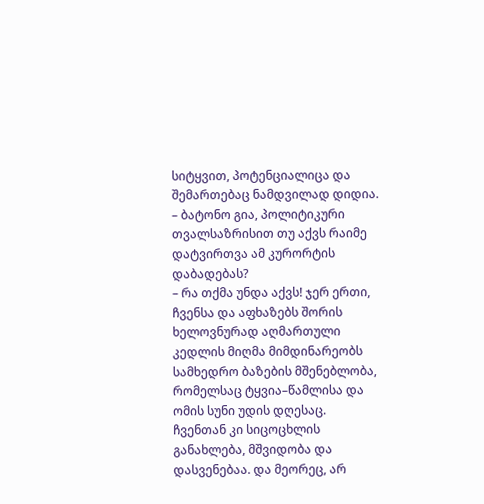სიტყვით, პოტენციალიცა და შემართებაც ნამდვილად დიდია.
– ბატონო გია, პოლიტიკური თვალსაზრისით თუ აქვს რაიმე დატვირთვა ამ კურორტის დაბადებას?
– რა თქმა უნდა აქვს! ჯერ ერთი, ჩვენსა და აფხაზებს შორის ხელოვნურად აღმართული კედლის მიღმა მიმდინარეობს სამხედრო ბაზების მშენებლობა, რომელსაც ტყვია–წამლისა და ომის სუნი უდის დღესაც. ჩვენთან კი სიცოცხლის განახლება, მშვიდობა და დასვენებაა. და მეორეც, არ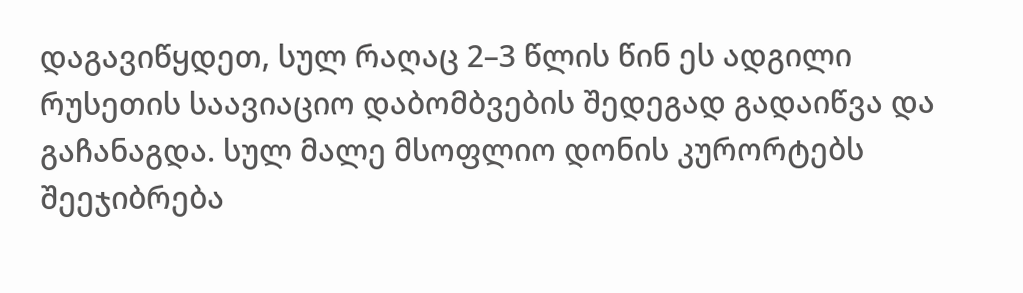დაგავიწყდეთ, სულ რაღაც 2–3 წლის წინ ეს ადგილი რუსეთის საავიაციო დაბომბვების შედეგად გადაიწვა და გაჩანაგდა. სულ მალე მსოფლიო დონის კურორტებს შეეჯიბრება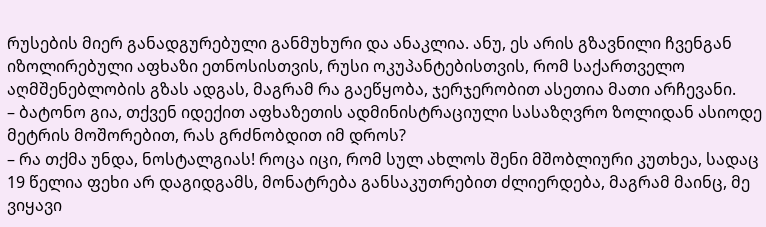რუსების მიერ განადგურებული განმუხური და ანაკლია. ანუ, ეს არის გზავნილი ჩვენგან იზოლირებული აფხაზი ეთნოსისთვის, რუსი ოკუპანტებისთვის, რომ საქართველო აღმშენებლობის გზას ადგას, მაგრამ რა გაეწყობა, ჯერჯერობით ასეთია მათი არჩევანი.
– ბატონო გია, თქვენ იდექით აფხაზეთის ადმინისტრაციული სასაზღვრო ზოლიდან ასიოდე მეტრის მოშორებით, რას გრძნობდით იმ დროს?
– რა თქმა უნდა, ნოსტალგიას! როცა იცი, რომ სულ ახლოს შენი მშობლიური კუთხეა, სადაც 19 წელია ფეხი არ დაგიდგამს, მონატრება განსაკუთრებით ძლიერდება, მაგრამ მაინც, მე ვიყავი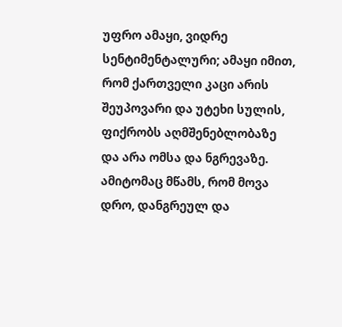უფრო ამაყი, ვიდრე სენტიმენტალური; ამაყი იმით, რომ ქართველი კაცი არის შეუპოვარი და უტეხი სულის, ფიქრობს აღმშენებლობაზე და არა ომსა და ნგრევაზე. ამიტომაც მწამს, რომ მოვა დრო, დანგრეულ და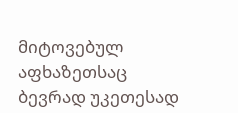მიტოვებულ აფხაზეთსაც ბევრად უკეთესად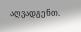აღვადგენთ.